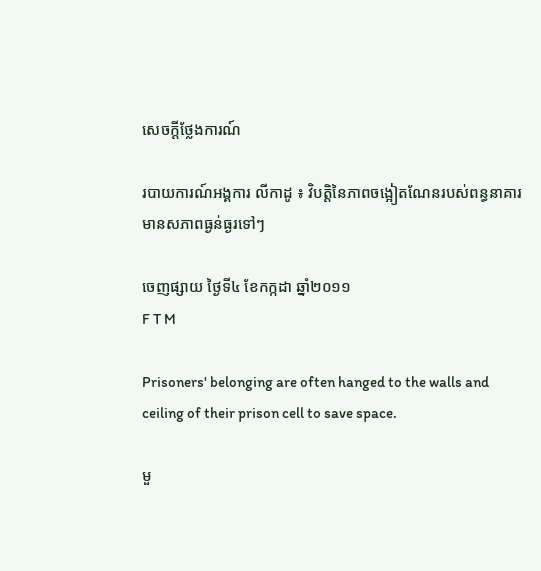សេចក្តីថ្លែងការណ៍

របាយការណ៍អង្គការ លីកាដូ ៖ វិបត្តិនៃភាពចង្អៀតណែនរបស់ពន្ធនាគារ មានសភាពធ្ងន់ធ្ងរទៅៗ

ចេញផ្សាយ ថ្ងៃទី៤ ខែកក្កដា ឆ្នាំ២០១១
F T M

Prisoners' belonging are often hanged to the walls and ceiling of their prison cell to save space.

មួ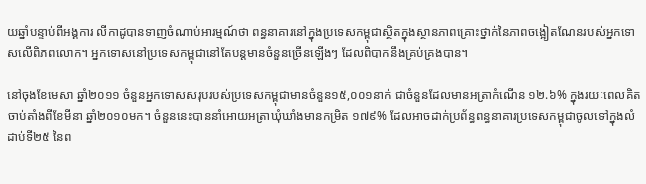យឆ្នាំបន្ទាប់ពីអង្គការ លីកាដូបានទាញចំណាប់អារម្មណ៍ថា ពន្ធនាគារនៅក្នុងប្រទេសកម្ពុជាស្ថិតក្នុងស្ថានភាពគ្រោះថ្នាក់នៃភាពចង្អៀតណែនរបស់អ្នកទោសលើពិភពលោក។ អ្នកទោសនៅប្រទេសកម្ពុជានៅតែបន្តមានចំនួនច្រើនឡើងៗ ដែលពិបាកនឹងគ្រប់គ្រងបាន។

នៅចុងខែមេសា ឆ្នាំ២០១១ ចំនួនអ្នកទោសសរុបរបស់ប្រទេសកម្ពុជាមានចំនួន១៥,០០១នាក់ ជាចំនួនដែលមានអត្រាកំណើន ១២.៦% ក្នុងរយៈពេលគិតចាប់តាំងពីខែមីនា ឆ្នាំ២០១០មក។ ចំនួននេះបាននាំអោយអត្រាឃុំឃាំងមានកម្រិត ១៧៩% ដែលអាចដាក់ប្រព័ន្ធពន្ធនាគារប្រទេសកម្ពុជាចូលទៅក្នុងលំដាប់ទី២៥ នៃព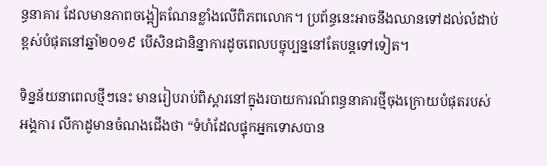ន្ធនាគារ ដែលមានភាពចង្អៀតណែនខ្លាំងលើពិភពលោក។ ប្រព័ន្ធនេះអាចនឹងឈានទៅដល់លំដាប់ខ្ពស់បំផុតនៅឆ្នាំ២០១៩ បើសិនជានិន្នាការដូចពេលបច្ចុប្បន្ននៅតែបន្តទៅទៀត។

ទិន្នន័យនាពេលថ្មីៗនេះ មានរៀបរាប់ពិស្តារនៅក្នុងរបាយការណ៍ពន្ធនាគារថ្មីចុងក្រោយបំផុតរបស់អង្គការ លីកាដូមានចំណងជើងថា “ទំហំដែលផ្ទុកអ្នកទោសបាន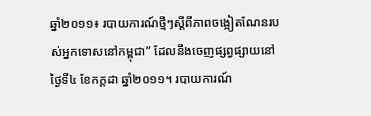ឆ្នាំ២០១១៖ របាយការណ៍ថ្មីៗស្តីពីភាពចង្អៀតណែនរបស់អ្នកទោសនៅកម្ពុជា” ដែលនឹងចេញផ្សព្វផ្សាយនៅថ្ងៃទី៤ ខែកក្តដា ឆ្នាំ២០១១។ របាយការណ៍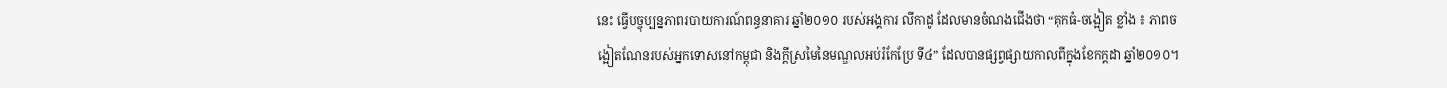នេះ ធ្វើបច្ចុប្បន្នភាពរបាយការណ៍ពន្ធនាគារ ឆ្នាំ២០១០ របស់អង្គការ លីកាដូ ដែលមានចំណងជើងថា “គុកធំ-ចង្អៀត ខ្លាំង ៖ ភាពចង្អៀតណែនរបស់អ្នកទោសនៅកម្ពុជា និងក្តីស្រមៃនៃមណ្ឌលអប់រំកែប្រែ ទី៤” ដែលបានផ្សព្វផ្សាយកាលពីក្នុងខែកក្តដា ឆ្នាំ២០១០។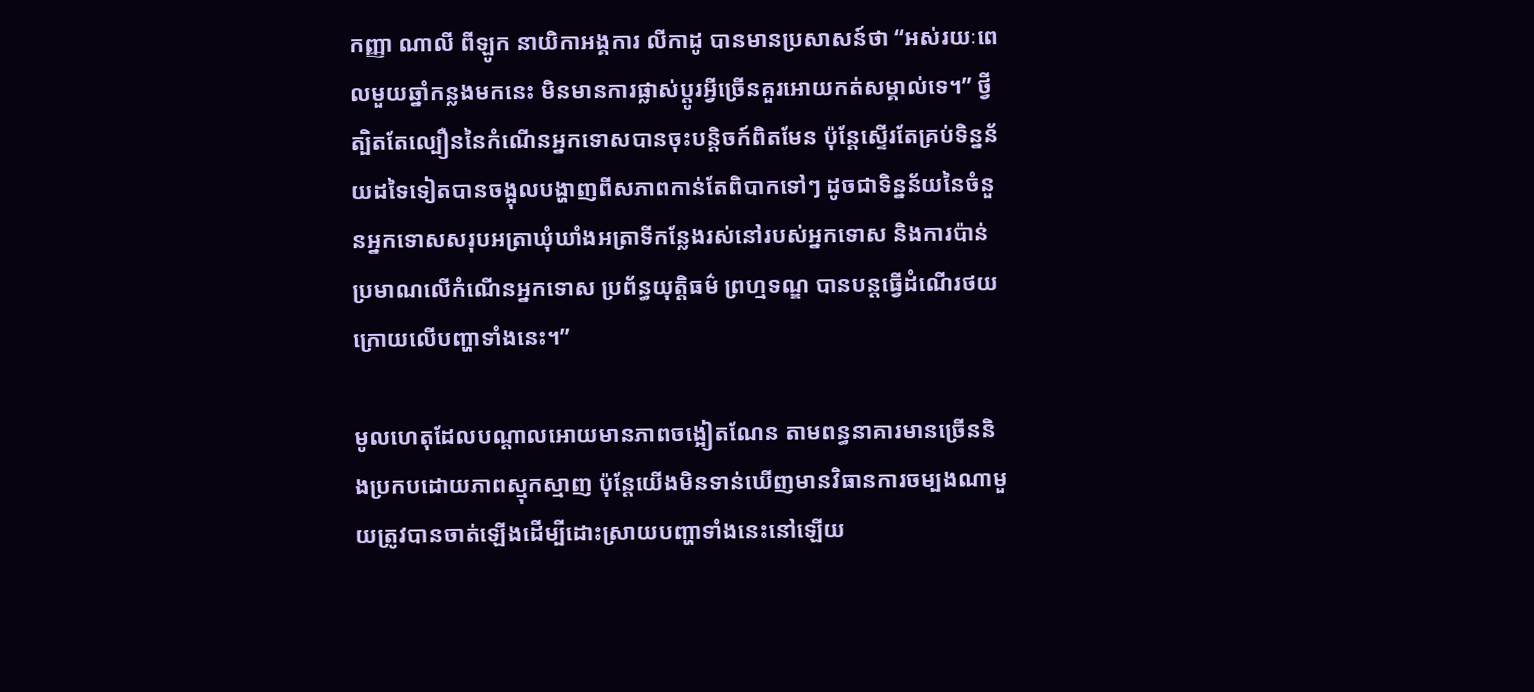កញ្ញា ណាលី ពីឡូក នាយិកាអង្គការ លីកាដូ បានមានប្រសាសន៍ថា “អស់រយៈពេលមួយឆ្នាំកន្លងមកនេះ មិនមានការផ្លាស់ប្តូរអ្វីច្រើនគួរអោយកត់សម្គាល់ទេ។” ថ្វីត្បិតតែល្បឿននៃកំណើនអ្នកទោសបានចុះបន្តិចក៍ពិតមែន ប៉ុន្តែស្ទើរតែគ្រប់ទិន្នន័យដទៃទៀតបានចង្អុលបង្ហាញពីសភាពកាន់តែពិបាកទៅៗ ដូចជាទិន្នន័យនៃចំនួនអ្នកទោសសរុបអត្រាឃុំឃាំងអត្រាទីកន្លែងរស់នៅរបស់អ្នកទោស និងការប៉ាន់ប្រមាណលើកំណើនអ្នកទោស ប្រព័ន្ធយុត្តិធម៌ ព្រហ្មទណ្ឌ បានបន្តធ្វើដំណើរថយក្រោយលើបញ្ហាទាំងនេះ។”

មូលហេតុដែលបណ្តាលអោយមានភាពចង្អៀតណែន តាមពន្ធនាគារមានច្រើននិងប្រកបដោយភាពស្មុកស្មាញ ប៉ុន្តែយើងមិនទាន់ឃើញមានវិធានការចម្បងណាមួយត្រូវបានចាត់ឡើងដើម្បីដោះស្រាយបញ្ហាទាំងនេះនៅឡើយ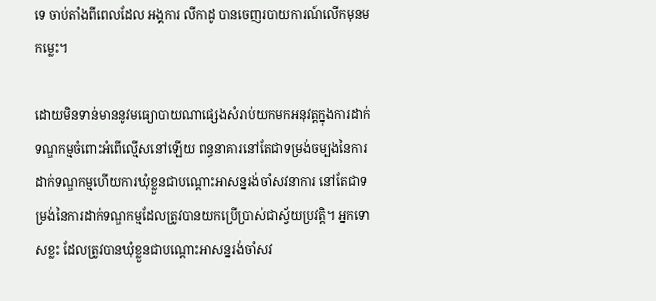ទេ ចាប់តាំងពីពេលដែល អង្គការ លីកាដូ បានចេញរបាយការណ៍លើកមុនមកម្លេះ។

ដោយមិនទាន់មាននូវមធ្យោបាយណាផ្សេងសំរាប់យកមកអនុវត្តក្នុងការដាក់ទណ្ឌកម្មចំពោះអំពើល្មើសនៅឡើយ ពន្ធនាគារនៅតែជាទម្រង់ចម្បងនៃការដាក់ទណ្ឌកម្មហើយការឃុំខ្លួនជាបណ្តោះអាសន្នរង់ចាំសវនាការ នៅតែជាទម្រង់នៃការដាក់ទណ្ឌកម្មដែលត្រូវបានយកប្រើប្រាស់ជាស្វ័យប្រវត្តិ។ អ្នកទោសខ្លះ ដែលត្រូវបានឃុំខ្លួនជាបណ្តោះអាសន្នរង់ចាំសវ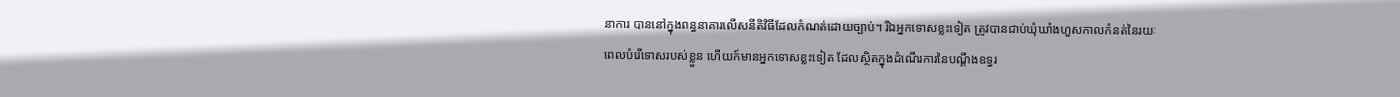នាការ បាននៅក្នុងពន្ធនាគារលើសនីតិវិធីដែលកំណត់ដោយច្បាប់។ រីឯអ្នកទោសខ្លះទៀត ត្រូវបានជាប់ឃុំឃាំងហួសកាលកំនត់នៃរយៈពេលបំរើទោសរបស់ខ្លួន ហើយក៍មានអ្នកទោសខ្លះទៀត ដែលស្ថិតក្នុងដំណើរការនៃបណ្តឹងឧទ្ធរ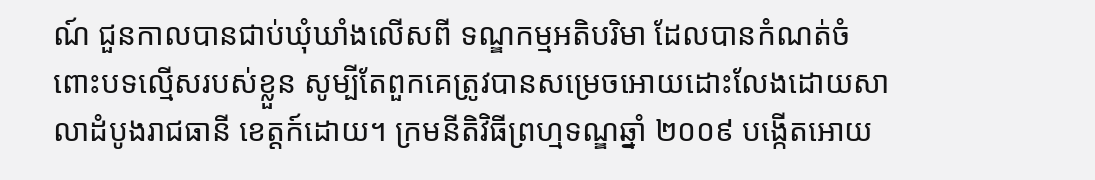ណ៍ ជួនកាលបានជាប់ឃុំឃាំងលើសពី ទណ្ឌកម្មអតិបរិមា ដែលបានកំណត់ចំពោះបទល្មើសរបស់ខ្លួន សូម្បីតែពួកគេត្រូវបានសម្រេចអោយដោះលែងដោយសាលាដំបូងរាជធានី ខេត្តក៍ដោយ។ ក្រមនីតិវិធីព្រហ្មទណ្ឌឆ្នាំ ២០០៩ បង្កើតអោយ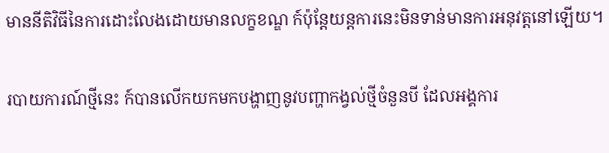មាននីតិវិធីនៃការដោះលែងដោយមានលក្ខខណ្ឌ ក៍ប៉ុន្តែយន្តការនេះមិនទាន់មានការអនុវត្តនៅឡើយ។

របាយការណ៍ថ្មីនេះ ក៍បានលើកយកមកបង្ហាញនូវបញ្ហាកង្វល់ថ្មីចំនួនបី ដែលអង្គការ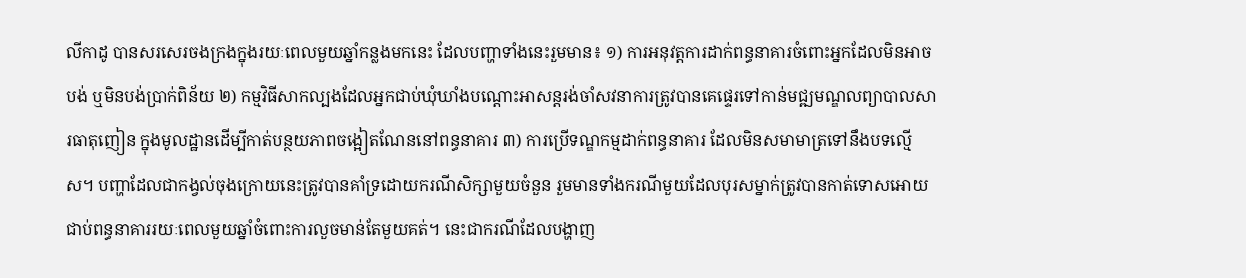លីកាដូ បានសរសេរចងក្រងក្នុងរយៈពេលមួយឆ្នាំកន្លងមកនេះ ដែលបញ្ហាទាំងនេះរួមមាន៖ ១) ការអនុវត្តការដាក់ពន្ធនាគារចំពោះអ្នកដែលមិនអាចបង់ ឬមិនបង់ប្រាក់ពិន័យ ២) កម្មវិធីសាកល្បងដែលអ្នកជាប់ឃុំឃាំងបណ្តោះអាសន្តរង់ចាំសវនាការត្រូវបានគេផ្ទេរទៅកាន់មជ្ឍមណ្ឌលព្យាបាលសារធាតុញៀន ក្នុងមូលដ្ឋានដើម្បីកាត់បន្ថយភាពចង្អៀតណែននៅពន្ធនាគារ ៣) ការប្រើទណ្ឌកម្មដាក់ពន្ធនាគារ ដែលមិនសមាមាត្រទៅនឹងបទល្មើស។ បញ្ហាដែលជាកង្វល់ចុងក្រោយនេះត្រូវបានគាំទ្រដោយករណីសិក្សាមួយចំនួន រួមមានទាំងករណីមួយដែលបុរសម្នាក់ត្រូវបានកាត់ទោសអោយជាប់ពន្ធនាគាររយៈពេលមួយឆ្នាំចំពោះការលួចមាន់តែមួយគត់។ នេះជាករណីដែលបង្ហាញ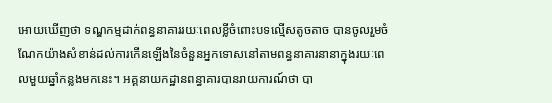អោយឃើញថា ទណ្ឌកម្មដាក់ពន្ធនាគាររយៈពេលខ្លីចំពោះបទល្មើសតូចតាច បានចូលរួមចំណែកយ៉ាងសំខាន់ដល់ការកើនឡើងនៃចំនួនអ្នកទោសនៅតាមពន្ធនាគារនានាក្នុងរយៈពេលមួយឆ្នាំកន្លងមកនេះ។ អគ្គនាយកដ្ឋានពន្ធាគារបានរាយការណ៍ថា បា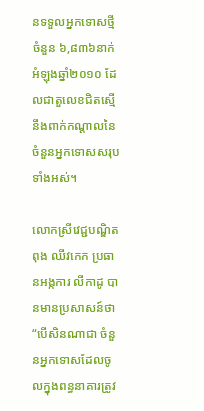នទទួលអ្នកទោសថ្មីចំនួន ៦,៨៣៦នាក់អំឡុងឆ្នាំ២០១០ ដែលជាតួលេខជិតស្មើនឹងពាក់កណ្តាលនៃចំនួនអ្នកទោសសរុបទាំងអស់។

លោកស្រីវេជ្ជបណ្ឌិត ពុង ឈីវកេក ប្រធានអង្កការ លីកាដូ បានមានប្រសាសន៍ថា “បើសិនណាជា ចំនួនអ្នកទោសដែលចូលក្នុងពន្ធនាគារត្រូវ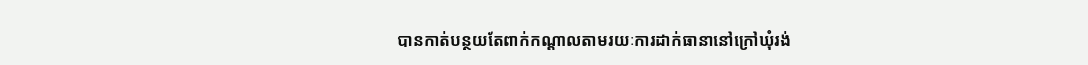បានកាត់បន្ថយតែពាក់កណ្តាលតាមរយៈការដាក់ធានានៅក្រៅឃុំរង់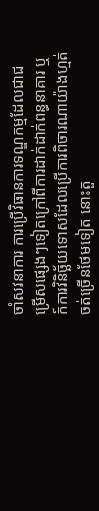ចាំសវនាការ ការប្រើវិធានការទណ្ឌកម្មដែលជាជម្រើសផ្សេងៗទៀតក្រៅពីការដាក់ដាក់ពន្ធនាគារ ឬក៍ការវិនិច្ឆ័យទោសដែលប្រើការពិចារណាយ៉ាងហ្មត់ចត់ច្រើនថែមទៀត នោះតួ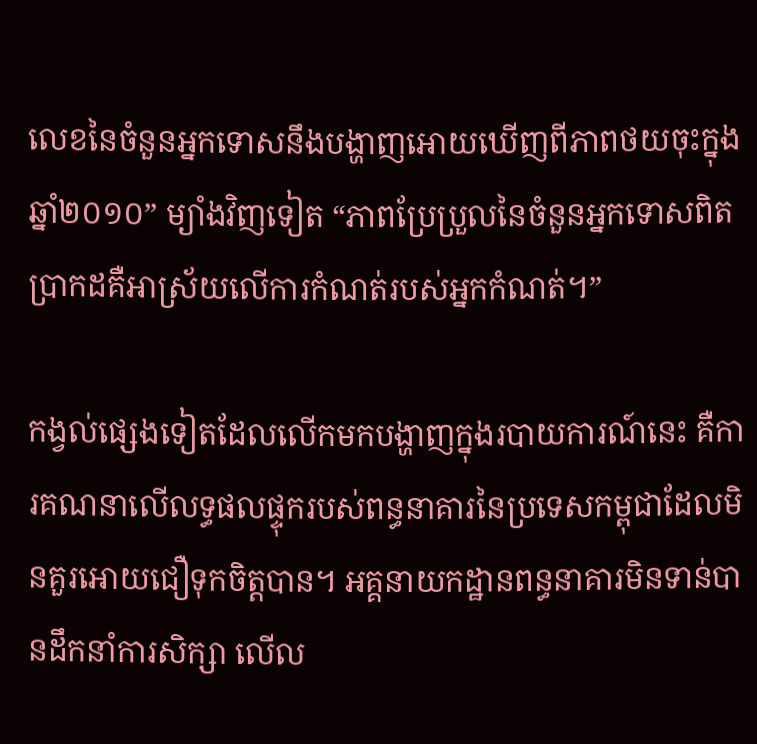លេខនៃចំនួនអ្នកទោសនឹងបង្ហាញអោយឃើញពីភាពថយចុះក្នុងឆ្នាំ២០១០” ម្យាំងវិញទៀត “ភាពប្រែប្រួលនៃចំនួនអ្នកទោសពិតប្រាកដគឺអាស្រ័យលើការកំណត់របស់អ្នកកំណត់។”

កង្វល់ផ្សេងទៀតដែលលើកមកបង្ហាញក្នុងរបាយការណ៍នេះ គឺការគណនាលើលទ្ធផលផ្ទុករបស់ពន្ធនាគារនៃប្រទេសកម្ពុជាដែលមិនគួរអោយជឿទុកចិត្តបាន។ អគ្គនាយកដ្ឋានពន្ធនាគារមិនទាន់បានដឹកនាំការសិក្សា លើល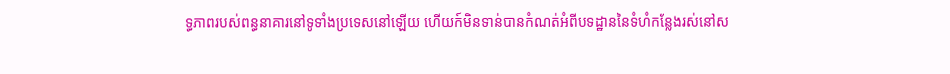ទ្ធភាពរបស់ពន្ធនាគារនៅទូទាំងប្រទេសនៅឡើយ ហើយក៍មិនទាន់បានកំណត់អំពីបទដ្ឋាននៃទំហំកន្លែងរស់នៅស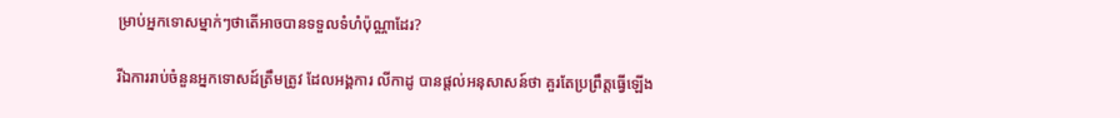ម្រាប់អ្នកទោសម្នាក់ៗថាតើអាចបានទទួលទំហំប៉ុណ្ណាដែរ?

រីឯការរាប់ចំនួនអ្នកទោសដ៍ត្រឹមត្រូវ ដែលអង្គការ លីកាដូ បានផ្តល់អនុសាសន៍ថា គួរតែប្រព្រឹត្តធ្វើឡើង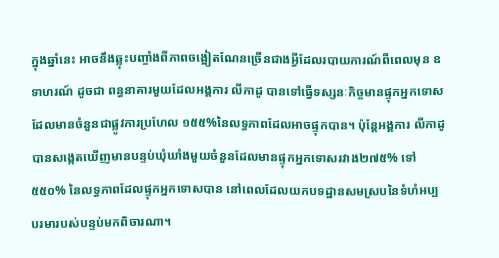ក្នុងឆ្នាំនេះ អាចនឹងឆ្លុះបញ្ចាំងពីភាពចង្អៀតណែនច្រើនជាងអ្វីដែលរបាយការណ៍ពីពេលមុន ឧទាហរណ៍ ដូចជា ពន្ធនាគារមួយដែលអង្គការ លីកាដូ បានទៅធ្វើទស្សនៈកិច្ចមានផ្ទុកអ្នកទោស ដែលមានចំនួនជាផ្លូវការប្រហែល ១៥៥%នៃលទ្ធភាពដែលអាចផ្ទុកបាន។ ប៉ុន្តែអង្គការ លីកាដូ បានសង្កេតឃើញមានបន្ទប់ឃុំឃាំងមួយចំនួនដែលមានផ្ទុកអ្នកទោសរវាង២៧៥% ទៅ ៥៥០% នៃលទ្ធភាពដែលផ្ទុកអ្នកទោសបាន នៅពេលដែលយកបទដ្ឋានសមស្របនៃទំហំអប្បបរមារបស់បន្ទប់មកពិចារណា។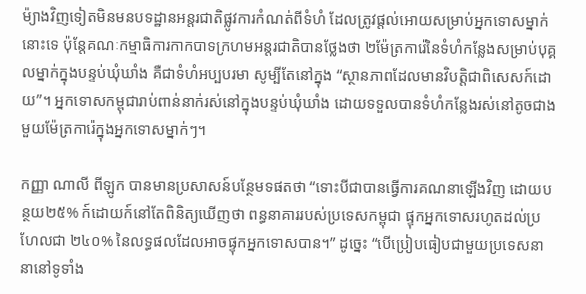ម៉្យាងវិញទៀតមិនមនបទដ្ឋានអន្តរជាតិផ្លូវការកំណត់ពីទំហំ ដែលត្រូវផ្តល់អោយសម្រាប់អ្នកទោសម្នាក់នោះទេ ប៉ុន្តែគណៈកម្មាធិការកាកបាទក្រហមអន្តរជាតិបានថ្លែងថា ២ម៉ែត្រការ៉េនៃទំហំកន្លែងសម្រាប់បុគ្គលម្នាក់ក្នុងបន្ទប់ឃុំឃាំង គឺជាទំហំអប្បបរមា សូម្បីតែនៅក្នុង “ស្ថានភាពដែលមានវិបត្តិជាពិសេសក៍ដោយ”។ អ្នកទោសកម្ពុជារាប់ពាន់នាក់រស់នៅក្នុងបន្ទប់ឃុំឃាំង ដោយទទួលបានទំហំកន្លែងរស់នៅតូចជាងមួយម៉ែត្រការ៉េក្នុងអ្នកទោសម្នាក់ៗ។

កញ្ញា ណាលី ពីឡូក បានមានប្រសាសន៍បន្ថែមទផតថា “ទោះបីជាបានធ្វើការគណនាឡើងវិញ ដោយបន្ថយ២៥% ក៍ដោយក៍នៅតែពិនិត្យឃើញថា ពន្ធនាគាររបស់ប្រទេសកម្ពុជា ផ្ទុកអ្នកទោសរហូតដល់ប្រហែលជា ២៤០% នៃលទ្ធផលដែលអាចផ្ទុកអ្នកទោសបាន។” ដូច្នេះ “បើប្រៀបធៀបជាមួយប្រទេសនានានៅទូទាំង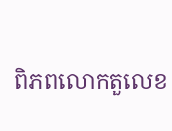ពិភពលោកតួលេខ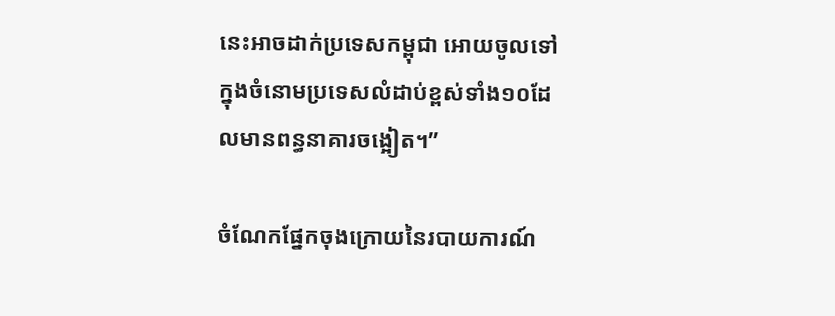នេះអាចដាក់ប្រទេសកម្ពុជា អោយចូលទៅក្នុងចំនោមប្រទេសលំដាប់ខ្ពស់ទាំង១០ដែលមានពន្ធនាគារចង្អៀត។”

ចំណែកផ្នែកចុងក្រោយនៃរបាយការណ៍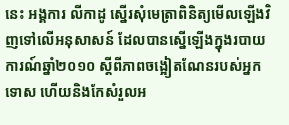នេះ អង្គការ លីកាដូ ស្នើរសុំមេត្រាពិនិត្យមើលឡើងវិញទៅលើអនុសាសន៍ ដែលបានស្នើឡើងក្នុងរបាយការណ៍ឆ្នាំ២០១០ ស្តីពីភាពចង្អៀតណែនរបស់អ្នកទោស ហើយនិងកែសំរួលអ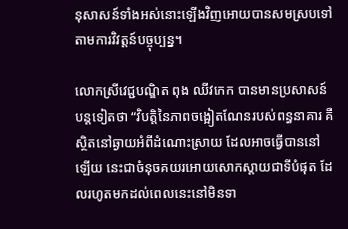នុសាសន៍ទាំងអស់នោះឡើងវិញអោយបានសមស្របទៅតាមការវិវត្តន៍បច្ចុប្បន្ន។

លោកស្រីវេជ្ជបណ្ឌិត ពុង ឈីវកេក បានមានប្រសាសន៍បន្តទៀតថា “វិបត្តិនៃភាពចង្អៀតណែនរបស់ពន្ធនាគារ គឺស្ថិតនៅឆ្ងាយអំពីដំណោះស្រាយ ដែលអាចធ្វើបាននៅឡើយ នេះជាចំនុចគយរអោយសោកស្តាយជាទីបំផុត ដែលរហូតមកដល់ពេលនេះនៅមិនទា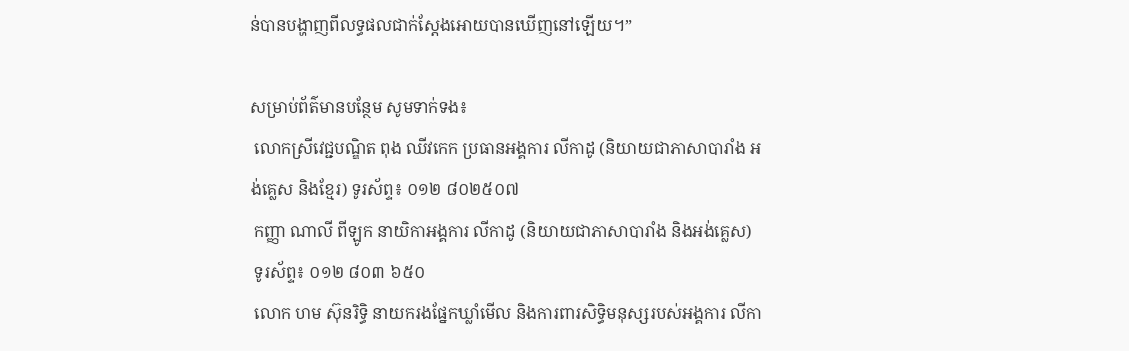ន់បានបង្ហាញពីលទ្ធផលជាក់ស្តែងអោយបានឃើញនៅឡើយ។”

សម្រាប់ព័ត៌មានបន្ថែម សូមទាក់ទង៖
 លោកស្រីវេជ្ជបណ្ឌិត ពុង ឈីវកេក ប្រធានអង្គការ លីកាដូ (និយាយជាភាសាបារាំង អង់គ្លេស និងខ្មែរ) ទូរស័ព្ទ៖ ០១២ ៨០២៥០៧
 កញ្ញា ណាលី ពីឡូក នាយិកាអង្គការ លីកាដូ (និយាយជាភាសាបារាំង និងអង់គ្លេស)
 ទូរស័ព្ទ៖ ០១២ ៨០៣ ៦៥០
 លោក ហម ស៊ុនរិទ្ធិ នាយករងផ្នែកឃ្លាំមើល និងការពារសិទ្ធិមនុស្សរបស់អង្គការ លីកា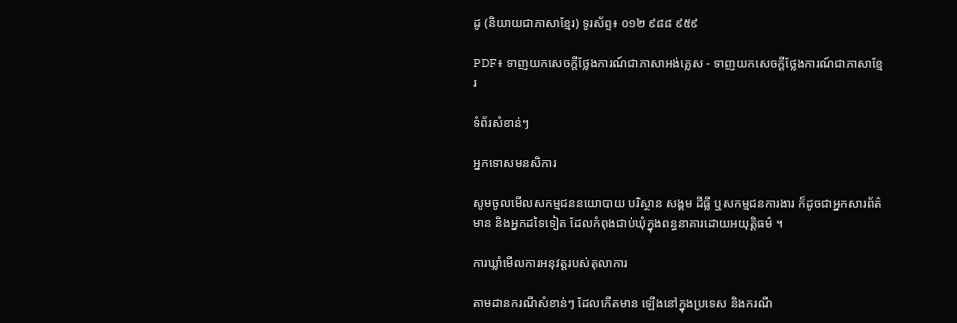ដូ (និយាយជាភាសាខ្មែរ) ទូរស័ព្ទ៖ ០១២ ៩៨៨ ៩៥៩

PDF៖ ទាញយកសេចក្តីថ្លែងការណ៍ជាភាសាអង់គ្លេស - ទាញយកសេចក្តីថ្លែងការណ៍ជាភាសាខ្មែរ

ទំព័រសំខាន់ៗ

អ្នកទោសមនសិការ

សូមចូលមើលសកម្មជននយោបាយ បរិស្ថាន សង្គម ដីធ្លី ឬសកម្មជនការងារ ក៏ដូចជាអ្នកសារព័ត៌មាន និងអ្នកដទៃទៀត ដែលកំពុងជាប់ឃុំក្នុងពន្ធនាគារដោយអយុត្តិធម៌ ។

ការឃ្លាំមើលការអនុវត្តរបស់តុលាការ

តាមដានករណីសំខាន់ៗ ដែលកើតមាន ឡើងនៅក្នុងប្រទេស និងករណី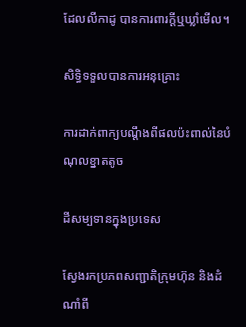ដែលលីកាដូ បានការពារក្ដីឬឃ្លាំមើល។

សិទ្ធិទទួលបានការអនុគ្រោះ

ការដាក់ពាក្យបណ្ដឹងពីផលប៉ះពាល់នៃបំណុលខ្នាតតូច

ដីសម្បទានក្នុងប្រទេស

ស្វែងរកប្រភពសញ្ជាតិក្រុមហ៊ុន និងដំណាំពី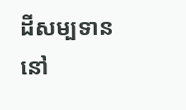ដីសម្បទាននៅ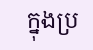ក្នុងប្រ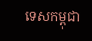ទេសកម្ពុជា